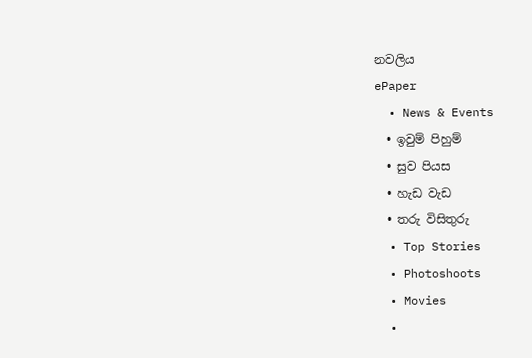නවලිය
ePaper
  • News & Events
  • ඉවුම් පිහුම්
  • සුව පියස
  • හැඩ වැඩ
  • තරු විසිතුරු
  • Top Stories
  • Photoshoots
  • Movies
  •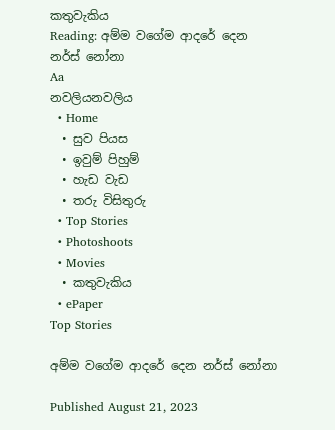කතුවැකිය
Reading: අම්ම වගේම ආදරේ දෙන නර්ස් නෝනා
Aa
නවලියනවලිය
  • Home
  • සුව පියස
  • ඉවුම් පිහුම්
  • හැඩ වැඩ
  • තරු විසිතුරු
  • Top Stories
  • Photoshoots
  • Movies
  • කතුවැකිය
  • ePaper
Top Stories

අම්ම වගේම ආදරේ දෙන නර්ස් නෝනා

Published August 21, 2023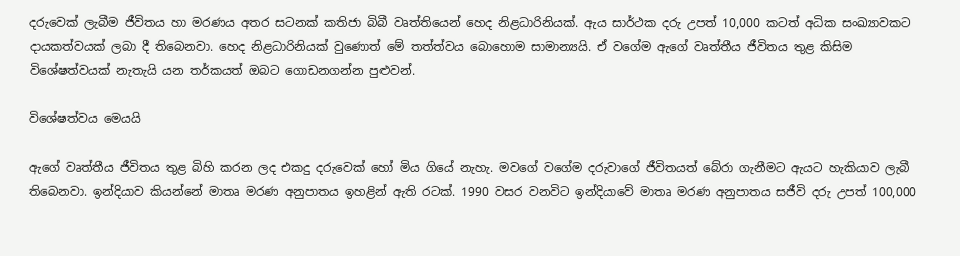දරුවෙක් ලැබීම ජීවිතය හා මරණය අතර සටනක් කතිජා බිබී වෘත්තියෙන් හෙද නිළධාරිනියක්. ඇය සාර්ථක දරු උපත් 10,000 කටත් අධික සංඛ්‍යාවකට දායකත්වයක් ලබා දී තිබෙනවා. හෙද නිළධාරිනියක් වුණොත් මේ තත්ත්වය බොහොම සාමාන්‍යයි. ඒ වගේම ඇගේ වෘත්තීය ජීවිතය තුළ කිසිම විශේෂත්වයක් නැතැයි යන තර්කයත් ඔබට ගොඩනගන්න පුළුවන්.

විශේෂත්වය මෙයයි

ඇගේ වෘත්තීය ජීවිතය තුළ බිහි කරන ලද එකදු දරුවෙක් හෝ මිය ගියේ නැහැ. මවගේ වගේම දරුවාගේ ජීවිතයත් බේරා ගැනීමට ඇයට හැකියාව ලැබී තිබෙනවා. ඉන්දියාව කියන්නේ මාතෘ මරණ අනුපාතය ඉහළින් ඇති රටක්. 1990 වසර වනවිට ඉන්දියාවේ මාතෘ මරණ අනුපාතය සජීවි දරු උපත් 100,000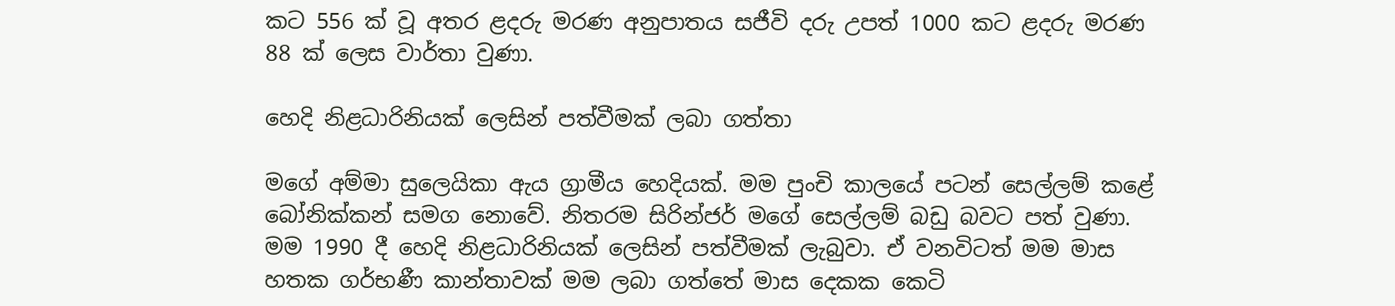කට 556 ක් වූ අතර ළදරු මරණ අනුපාතය සජීවි දරු උපත් 1000 කට ළදරු මරණ 88 ක් ලෙස වාර්තා වුණා.

හෙදි නිළධාරිනියක් ලෙසින් පත්වීමක් ලබා ගත්තා

මගේ අම්මා සුලෙයිකා ඇය ග්‍රාමීය හෙදියක්. මම පුංචි කාලයේ පටන් සෙල්ලම් කළේ බෝනික්කන් සමග නොවේ. නිතරම සිරින්ජර් මගේ සෙල්ලම් බඩු බවට පත් වුණා. මම 1990 දී හෙදි නිළධාරිනියක් ලෙසින් පත්වීමක් ලැබුවා. ඒ වනවිටත් මම මාස හතක ගර්භණී කාන්තාවක් මම ලබා ගත්තේ මාස දෙකක කෙටි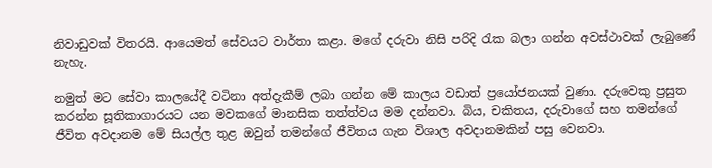නිවාඩුවක් විතරයි. ආයෙමත් සේවයට වාර්තා කළා. මගේ දරුවා නිසි පරිදි රැක බලා ගන්න අවස්ථාවක් ලැබුණේ නැහැ.

නමුත් මට සේවා කාලයේදී වටිනා අත්දැකීම් ලබා ගන්න මේ කාලය වඩාත් ප්‍රයෝජනයක් වුණා. දරුවෙකු ප්‍රසුත කරන්න සූතිකාගාරයට යන මවකගේ මානසික තත්ත්වය මම දන්නවා. බිය, චකිතය, දරුවාගේ සහ තමන්ගේ ජීවිත අවදානම මේ සියල්ල තුළ ඔවුන් තමන්ගේ ජීවිතය ගැන විශාල අවදානමකින් පසු වෙනවා.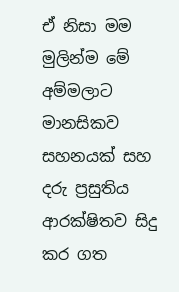ඒ නිසා මම මුලින්ම මේ අම්මලාට මානසිකව සහනයක් සහ දරු ප්‍රසුතිය ආරක්ෂිතව සිදු කර ගත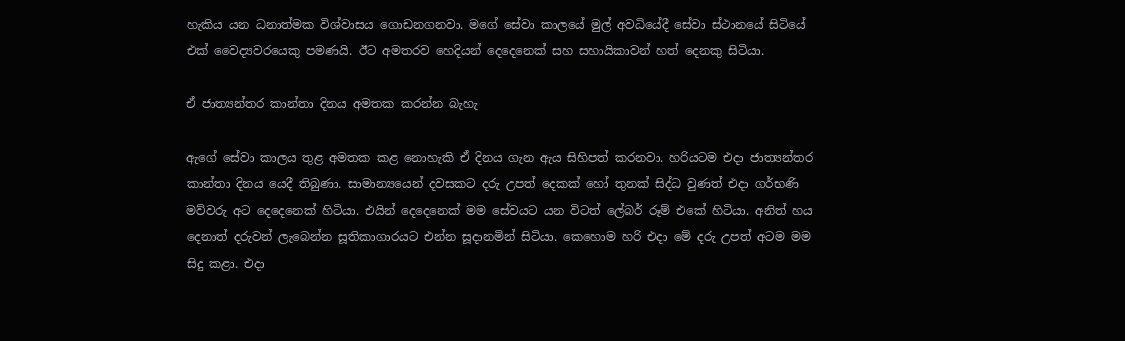හැකිය යන ධනාත්මක විශ්වාසය ගොඩනගනවා. මගේ සේවා කාලයේ මුල් අවධියේදී සේවා ස්ථානයේ සිටියේ එක් වෛද්‍යවරයෙකු පමණයි. ඊට අමතරව හෙදියන් දෙදෙනෙක් සහ සහායිකාවන් හත් දෙනකු සිටියා.

ඒ ජාත්‍යන්තර කාන්තා දිනය අමතක කරන්න බැහැ

ඇගේ සේවා කාලය තුළ අමතක කළ නොහැකි ඒ දිනය ගැන ඇය සිහිපත් කරනවා. හරියටම එදා ජාත්‍යන්තර කාන්තා දිනය යෙදී තිබුණා. සාමාන්‍යයෙන් දවසකට දරු උපත් දෙකක් හෝ තුනක් සිද්ධ වුණත් එදා ගර්භණි මව්වරු අට දෙදෙනෙක් හිටියා. එයින් දෙදෙනෙක් මම සේවයට යන විටත් ලේබර් රූම් එකේ හිටියා. අනිත් හය දෙනාත් දරුවන් ලැබෙන්න සූතිකාගාරයට එන්න සූදානමින් සිටියා. කෙහොම හරි එදා මේ දරු උපත් අටම මම සිදු කළා. එදා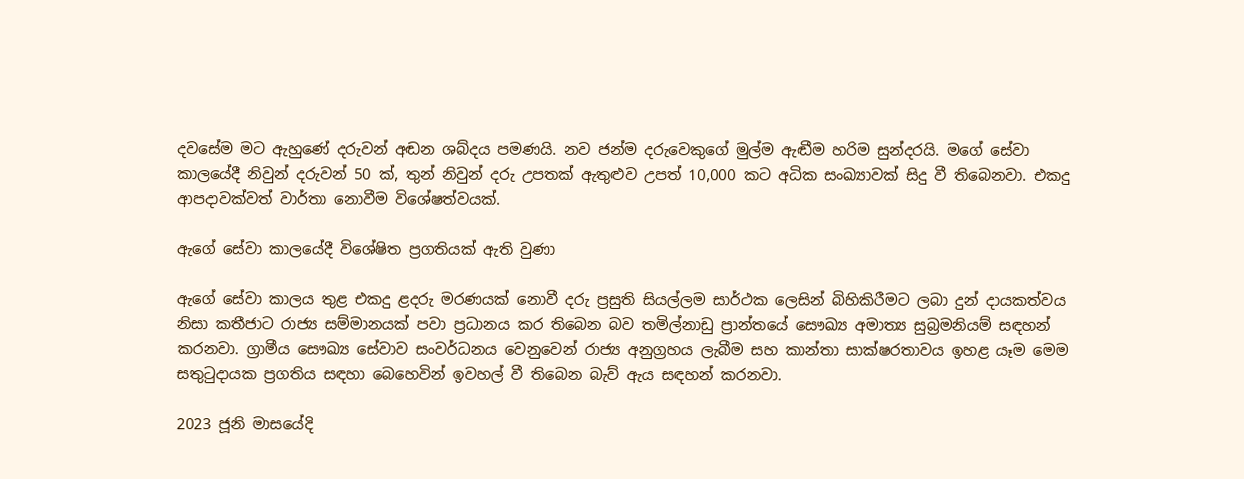දවසේම මට ඇහුණේ දරුවන් අඬන ශබ්දය පමණයි. නව ජන්ම දරුවෙකුගේ මුල්ම ඇඬීම හරිම සුන්දරයි. මගේ සේවා කාලයේදී නිවුන් දරුවන් 50 ක්, තුන් නිවුන් දරු උපතක් ඇතුළුව උපත් 10,000 කට අධික සංඛ්‍යාවක් සිදු වී තිබෙනවා. එකදු ආපදාවක්වත් වාර්තා නොවීම විශේෂත්වයක්.

ඇගේ සේවා කාලයේදී විශේෂිත ප්‍රගතියක් ඇති වුණා

ඇගේ සේවා කාලය තුළ එකදු ළදරු මරණයක් නොවී දරු ප්‍රසුති සියල්ලම සාර්ථක ලෙසින් බිහිකිරීමට ලබා දුන් දායකත්වය නිසා කතීජාට රාජ්‍ය සම්මානයක් පවා ප්‍රධානය කර තිබෙන බව තමිල්නාඩු ප්‍රාන්තයේ සෞඛ්‍ය අමාත්‍ය සුබ්‍රමනියම් සඳහන් කරනවා. ග්‍රාමීය සෞඛ්‍ය සේවාව සංවර්ධනය වෙනුවෙන් රාජ්‍ය අනුග්‍රහය ලැබීම සහ කාන්තා සාක්ෂරතාවය ඉහළ යෑම මෙම සතුටුදායක ප්‍රගතිය සඳහා බෙහෙවින් ඉවහල් වී තිබෙන බැව් ඇය සඳහන් කරනවා.

2023 ජූනි මාසයේදි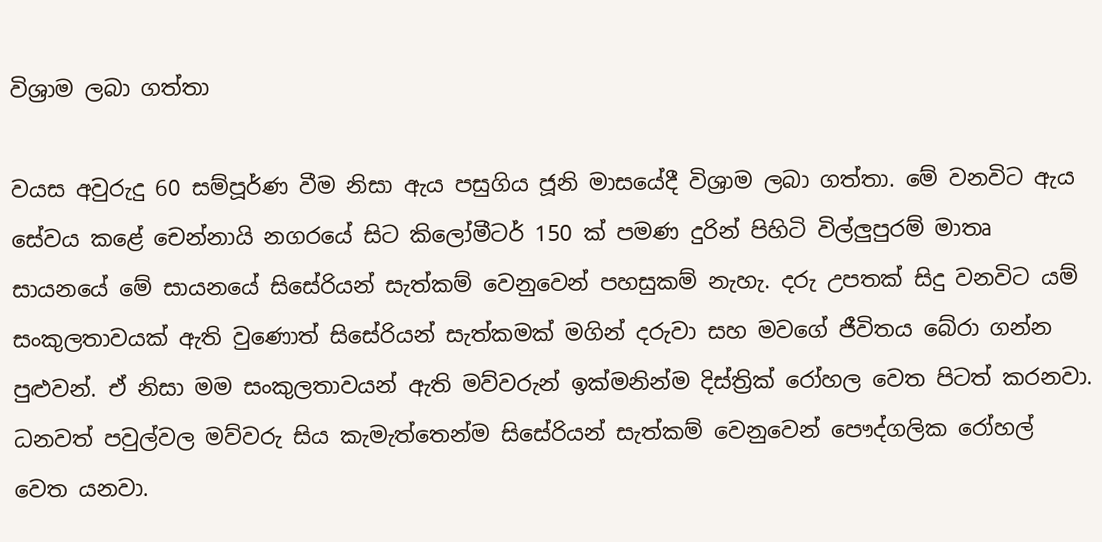විශ්‍රාම ලබා ගත්තා

වයස අවුරුදු 60 සම්පූර්ණ වීම නිසා ඇය පසුගිය ජූනි මාසයේදී විශ්‍රාම ලබා ගත්තා. මේ වනවිට ඇය සේවය කළේ චෙන්නායි නගරයේ සිට කිලෝමීටර් 150 ක් පමණ දුරින් පිහිටි විල්ලුපුරම් මාතෘ සායනයේ මේ සායනයේ සිසේරියන් සැත්කම් වෙනුවෙන් පහසුකම් නැහැ. දරු උපතක් සිදු වනවිට යම් සංකුලතාවයක් ඇති වුණොත් සිසේරියන් සැත්කමක් මගින් දරුවා සහ මවගේ ජීවිතය බේරා ගන්න පුළුවන්. ඒ නිසා මම සංකුලතාවයන් ඇති මව්වරුන් ඉක්මනින්ම දිස්ත්‍රික් රෝහල වෙත පිටත් කරනවා. ධනවත් පවුල්වල මව්වරු සිය කැමැත්තෙන්ම සිසේරියන් සැත්කම් වෙනුවෙන් පෞද්ගලික රෝහල් වෙත යනවා.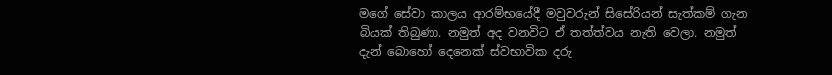මගේ සේවා කාලය ආරම්භයේදී මවුවරුන් සිසේරියන් සැත්කම් ගැන බියක් තිබුණා. නමුත් අද වනවිට ඒ තත්ත්වය නැති වෙලා. නමුත් දැන් බොහෝ දෙනෙක් ස්වභාවික දරු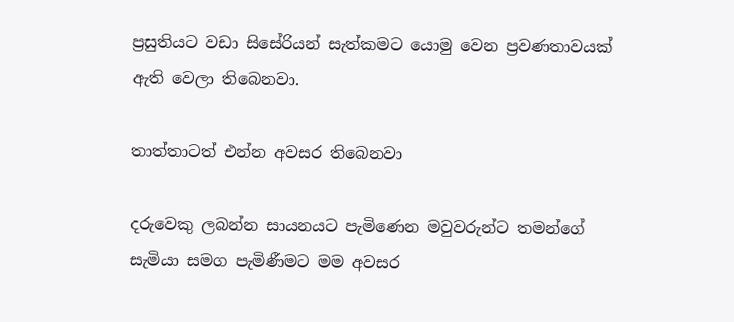ප්‍රසුතියට වඩා සිසේරියන් සැත්කමට යොමු වෙන ප්‍රවණතාවයක් ඇති වෙලා තිබෙනවා.

තාත්තාටත් එන්න අවසර තිබෙනවා

දරුවෙකු ලබන්න සායනයට පැමිණෙන මවුවරුන්ට තමන්ගේ සැමියා සමග පැමිණීමට මම අවසර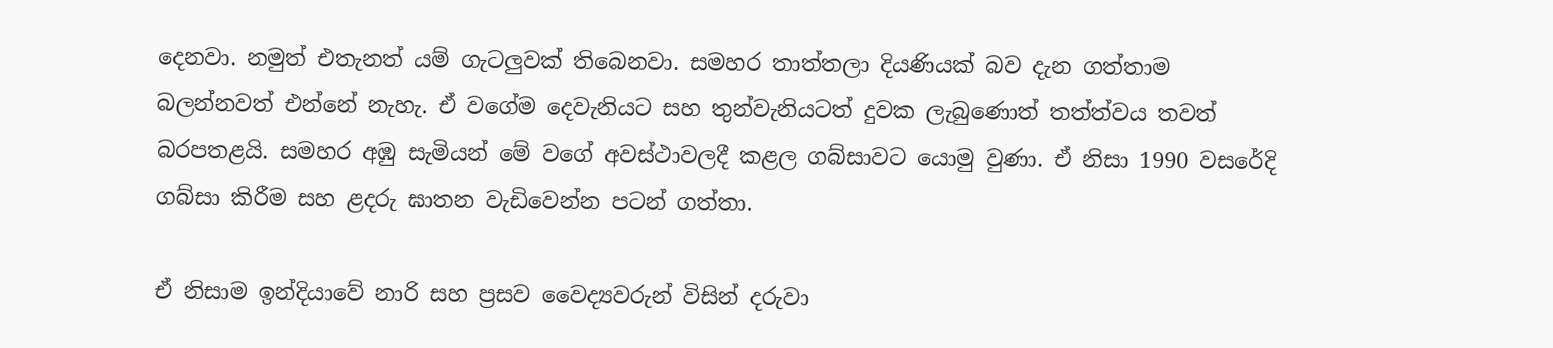දෙනවා. නමුත් එතැනත් යම් ගැටලුවක් තිබෙනවා. සමහර තාත්තලා දියණියක් බව දැන ගත්තාම බලන්නවත් එන්නේ නැහැ. ඒ වගේම දෙවැනියට සහ තුන්වැනියටත් දුවක ලැබුණොත් තත්ත්වය තවත් බරපතළයි. සමහර අඹු සැමියන් මේ වගේ අවස්ථාවලදී කළල ගබ්සාවට යොමු වුණා. ඒ නිසා 1990 වසරේදි ගබ්සා කිරීම සහ ළදරු ඝාතන වැඩිවෙන්න පටන් ගත්තා.

ඒ නිසාම ඉන්දියාවේ නාරි සහ ප්‍රසව වෛද්‍යවරුන් විසින් දරුවා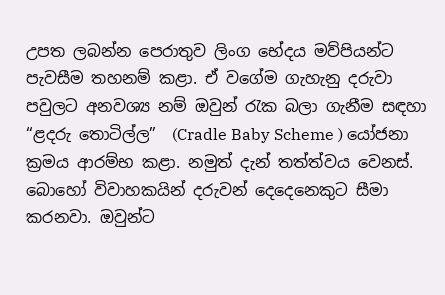උපත ලබන්න පෙරාතුව ලිංග භේදය මව්පියන්ට පැවසීම තහනම් කළා. ඒ වගේම ගැහැනු දරුවා පවුලට අනවශ්‍ය නම් ඔවුන් රැක බලා ගැනීම සඳහා “ළදරු තොටිල්ල”  (Cradle Baby Scheme ) යෝජනා ක්‍රමය ආරම්භ කළා. නමුත් දැන් තත්ත්වය වෙනස්. බොහෝ විවාහකයින් දරුවන් දෙදෙනෙකුට සීමා කරනවා. ඔවුන්ට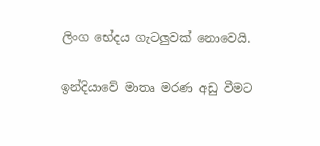ලිංග භේදය ගැටලුවක් නොවෙයි.

ඉන්දියාවේ මාතෘ මරණ අඩු වීමට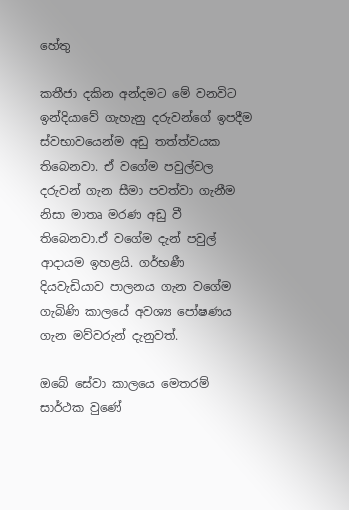හේතු

කතීජා දකින අන්දමට මේ වනවිට ඉන්දියාවේ ගැහැනු දරුවන්ගේ ඉපදීම ස්වභාවයෙන්ම අඩු තත්ත්වයක තිබෙනවා. ඒ වගේම පවුල්වල දරුවන් ගැන සීමා පවත්වා ගැනීම නිසා මාතෘ මරණ අඩු වී තිබෙනවා.ඒ වගේම දැන් පවුල් ආදායම ඉහළයි. ගර්භණී දියවැඩියාව පාලනය ගැන වගේම ගැබිණි කාලයේ අවශ්‍ය පෝෂණය ගැන මව්වරුන් දැනුවත්.

ඔබේ සේවා කාලයෙ මෙතරම් සාර්ථක වුණේ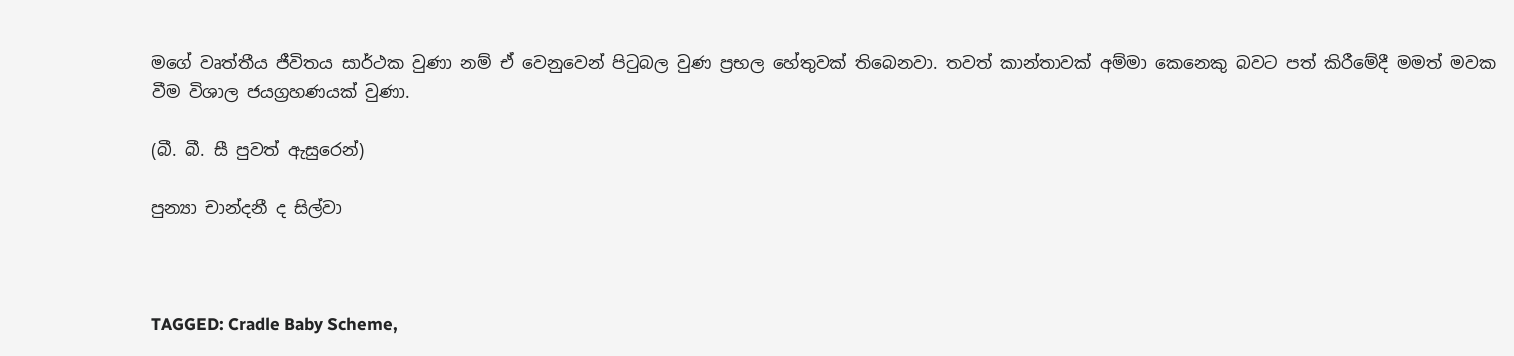මගේ වෘත්තීය ජීවිතය සාර්ථක වුණා නම් ඒ වෙනුවෙන් පිටුබල වුණ ප්‍රභල හේතුවක් තිබෙනවා. තවත් කාන්තාවක් අම්මා කෙනෙකු බවට පත් කිරීමේදී මමත් මවක වීම විශාල ජයග්‍රහණයක් වුණා.

(බී. බී. සී පුවත් ඇසුරෙන්)

පුන්‍යා චාන්දනී ද සිල්වා



TAGGED: Cradle Baby Scheme,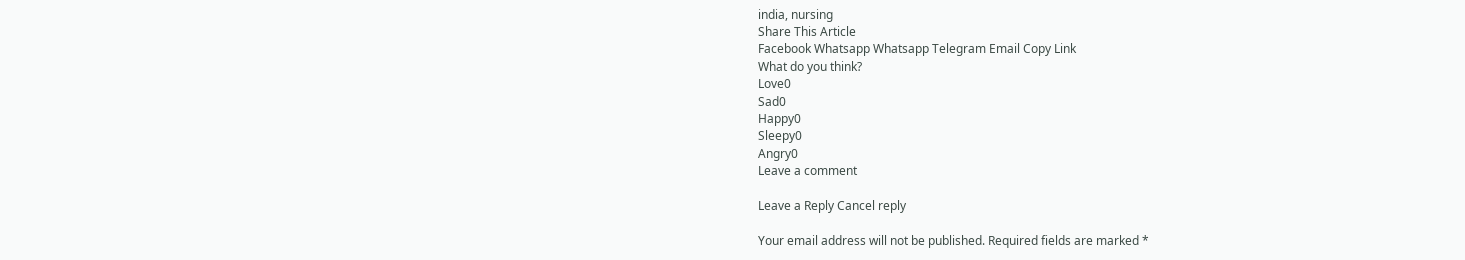india, nursing
Share This Article
Facebook Whatsapp Whatsapp Telegram Email Copy Link
What do you think?
Love0
Sad0
Happy0
Sleepy0
Angry0
Leave a comment

Leave a Reply Cancel reply

Your email address will not be published. Required fields are marked *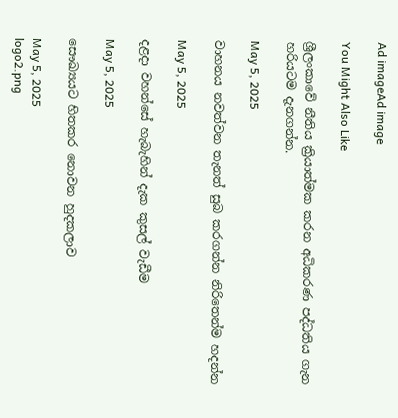Ad imageAd image

You Might Also Like

ශ්‍රීලංකාවේ නීතිය ක්‍රියාත්මක කරන අධිකරණ පද්ධතිය ගැන හරියටම දැනගන්න.

May 5, 2025

වාහනය නවත්වන තැනත් සුබ කරගන්න නිරිතෙන්ම හදන්න

May 5, 2025

දළදා වහන්සේ හැබැහින් දැක කුසල් වැඩීම

May 5, 2025

සෞඛ්‍යයට හිතකර නොවන හුදකලාව

May 5, 2025
logo2.png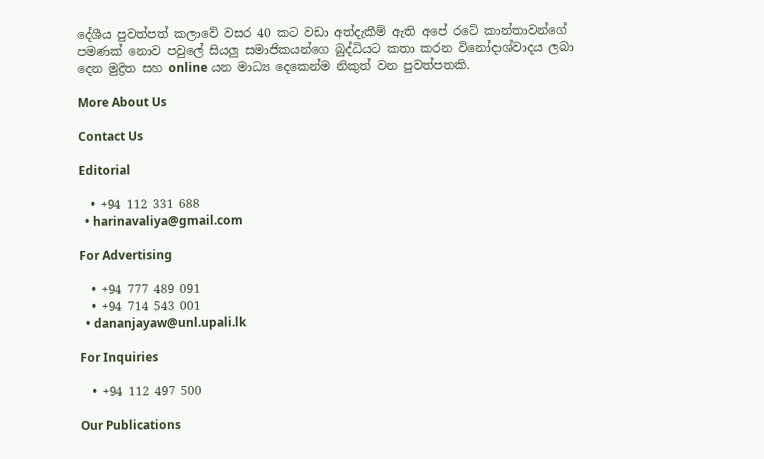දේශීය පුවත්පත් කලාවේ වසර 40 කට වඩා අත්දැකීම් ඇති අපේ රටේ කාන්තාවන්ගේ පමණක් නොව පවුලේ සියලු සමාජිකයන්ගෙ බුද්ධියට කතා කරන විනෝදාශ්වාදය ලබා දෙන මුද්‍රිත සහ online යන මාධ්‍ය දෙකෙන්ම නිකුත් වන පුවත්පතකි.

More About Us

Contact Us

Editorial

  • +94 112 331 688
  • harinavaliya@gmail.com

For Advertising

  • +94 777 489 091
  • +94 714 543 001
  • dananjayaw@unl.upali.lk

For Inquiries

  • +94 112 497 500

Our Publications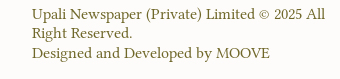Upali Newspaper (Private) Limited © 2025 All Right Reserved.
Designed and Developed by MOOVE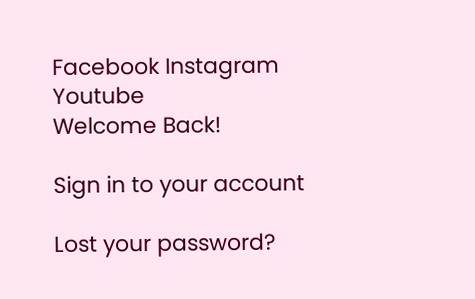Facebook Instagram Youtube
Welcome Back!

Sign in to your account

Lost your password?